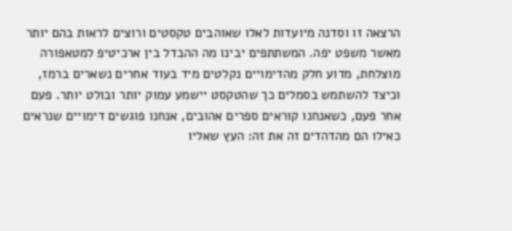הרצאה זו וסדנה מיועדות לאלו שאוהבים טקסטים ורוצים לראות בהם יותר מאשר משפט יפה. המשתתפים יבינו מה ההבדל בין ארכיטיפ למטאפורה מוצלחת, מדוע חלק מהדימויים נקלטים מיד בעוד אחרים נשארים ברמז, וכיצד להשתמש בסמלים כך שהטקסט יישמע עמוק יותר ובולט יותר. פעם אחר פעם, כשאנחנו קוראים ספרים אהובים, אנחנו פוגשים דימויים שנראים כאילו הם מהדהדים זה את זה: העץ שאליו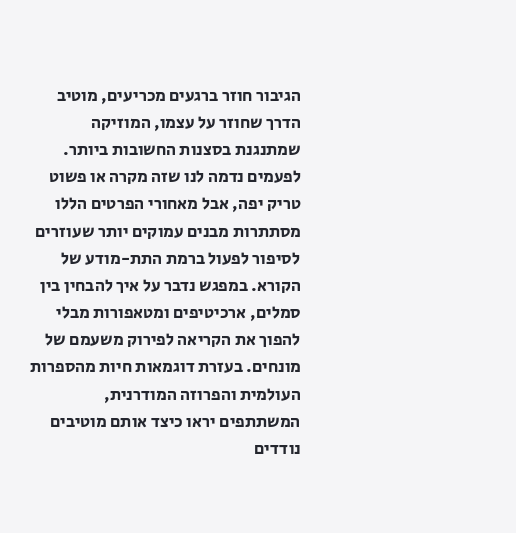הגיבור חוזר ברגעים מכריעים, מוטיב הדרך שחוזר על עצמו, המוזיקה שמתנגנת בסצנות החשובות ביותר. לפעמים נדמה לנו שזה מקרה או פשוט טריק יפה, אבל מאחורי הפרטים הללו מסתתרות מבנים עמוקים יותר שעוזרים לסיפור לפעול ברמת התת-מודע של הקורא. במפגש נדבר על איך להבחין בין סמלים, ארכיטיפים ומטאפורות מבלי להפוך את הקריאה לפירוק משעמם של מונחים. בעזרת דוגמאות חיות מהספרות העולמית והפרוזה המודרנית, המשתתפים יראו כיצד אותם מוטיבים נודדים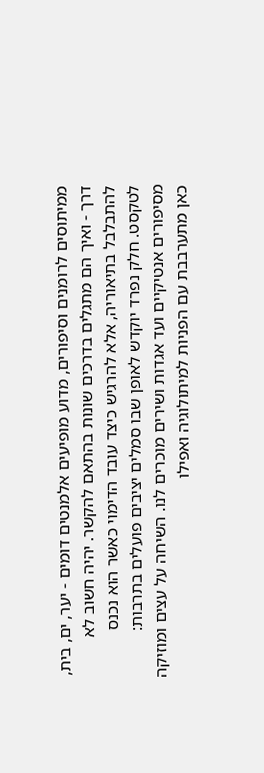ממיתוסים לרומנים וסיפורים, מדוע מופיעים אלמנטים דומים - יער, ים, בית, דרך - ואיך הם מתגלים בדרכים שונות בהתאם להקשר. יהיה חשוב לא להתבלבל בתיאוריה, אלא להרגיש כיצד עובד הדימוי כאשר הוא נכנס לטקסט. חלק נפרד יוקדש לאופן שבו סמלים יציבים פועלים בתרבות: מסיפורים אנטיקיים ועד אגדות ושירים מוכרים לנו. השיחה על עצים ומוזיקה כאן מתערבבת עם הפניות למיתולוגיה ואפילו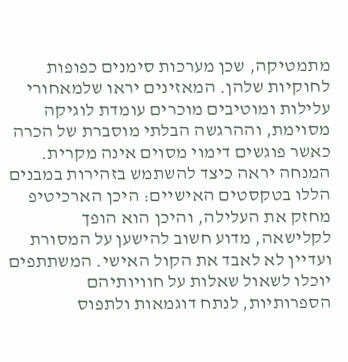מתמטיקה, שכן מערכות סימנים כפופות לחוקיות שלהן. המאזינים יראו שלמאחורי עלילות ומוטיבים מוכרים עומדת לוגיקה מסוימת, וההרגשה הבלתי מוסברת של הכרה כאשר פוגשים דימוי מסוים אינה מקרית. המנחה יראה כיצד להשתמש בזהירות במבנים הללו בטקסטים האישיים: היכן הארכיטיפ מחזק את העלילה, והיכן הוא הופך לקלישאה, מדוע חשוב להישען על המסורת ועדיין לא לאבד את הקול האישי. המשתתפים יוכלו לשאול שאלות על חוויותיהם הספרותיות, לנתח דוגמאות ולתפוס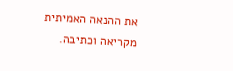את ההנאה האמיתית מקריאה וכתיבה.